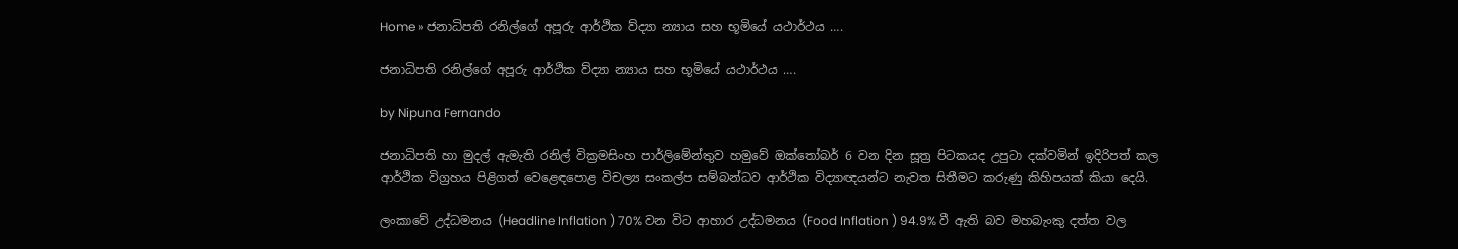Home » ජනාධිපති රනිල්ගේ අපූරු ආර්ථික ව්ද්‍යා න්‍යාය සහ භූමියේ යථාර්ථය ….

ජනාධිපති රනිල්ගේ අපූරු ආර්ථික ව්ද්‍යා න්‍යාය සහ භූමියේ යථාර්ථය ….

by Nipuna Fernando

ජනාධිපති හා මුදල් ඇමැති රනිල් වික්‍රමසිංහ පාර්ලිමේන්තුව හමුවේ ඔක්තෝබර් 6 වන දින සූත්‍ර පිටකයද උපුටා දක්වමින් ඉදිරිපත් කල ආර්ථික විග්‍රහය පිළිගත් වෙළෙඳපොළ විචල්‍ය සංකල්ප සම්බන්ධව ආර්ථික විද්‍යාඥයන්ට නැවත සිතීමට කරුණු කිහිපයක් කියා දෙයි.

ලංකාවේ උද්ධමනය (Headline Inflation ) 70% වන විට ආහාර උද්ධමනය (Food Inflation ) 94.9% වී ඇති බව මහබැංකු දත්ත වල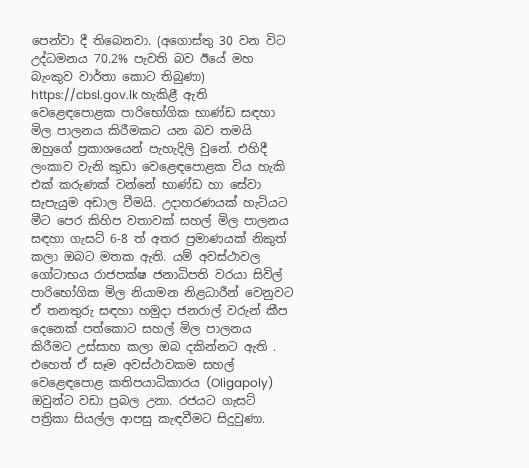පෙන්වා දී තිබෙනවා. (අගොස්තු 30 වන විට උද්ධමනය 70.2% පැවති බව ඊයේ මහ බැංකුව වාර්තා කොට තිබුණා) https://cbsl.gov.lk හැකිළී ඇති වෙළෙඳපොළක පාරිභෝගික භාණ්ඩ සඳහා මිල පාලනය කිරීමකට යන බව තමයි ඔහුගේ ප්‍රකාශයෙන් පැහැදිලි වුනේ. එහිදී ලංකාව වැනි කුඩා වෙළෙඳපොළක විය හැකි එක් කරුණක් වන්නේ භාණ්ඩ හා සේවා සැපැයුම අඩාල වීමයි. උදාහරණයක් හැටියට මීට පෙර කිහිප වතාවක් සහල් මිල පාලනය සඳහා ගැසට් 6-8 ත් අතර ප්‍රමාණයක් නිකුත් කලා ඔබට මතක ඇති. යම් අවස්ථාවල ගෝටාභය රාජපක්ෂ ජනාධිපති වරයා සිවිල් පාරිභෝගික මිල නියාමන නිළධාරීන් වෙනුවට ඒ තනතුරු සඳහා හමුදා ජනරාල් වරුන් කීප දෙනෙක් පත්කොට සහල් මිල පාලනය කිරීමට උස්සාහ කලා ඔබ දකින්නට ඇති . එහෙත් ඒ සෑම අවස්ථාවකම සහල් වෙළෙඳපොළ කතිපයාධිකාරය (Oligapoly) ඔවුන්ට වඩා ප්‍රබල උනා. රජයට ගැසට් පත්‍රිකා සියල්ල ආපසු කැඳවීමට සිදුවුණා.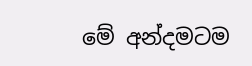මේ අන්දමටම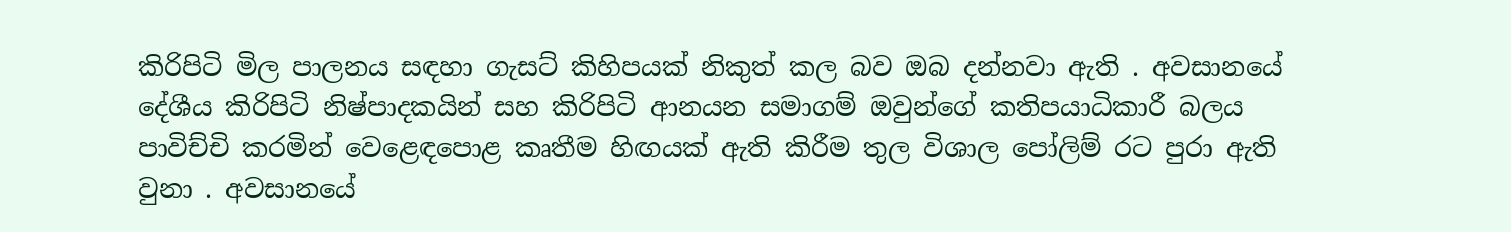කිරිපිටි මිල පාලනය සඳහා ගැසට් කිහිපයක් නිකුත් කල බව ඔබ දන්නවා ඇති . අවසානයේ දේශීය කිරිපිටි නිෂ්පාදකයින් සහ කිරිපිටි ආනයන සමාගම් ඔවුන්ගේ කතිපයාධිකාරී බලය පාවිච්චි කරමින් වෙළෙඳපොළ කෘතීම හිඟයක් ඇති කිරීම තුල විශාල පෝලිම් රට පුරා ඇති වුනා . අවසානයේ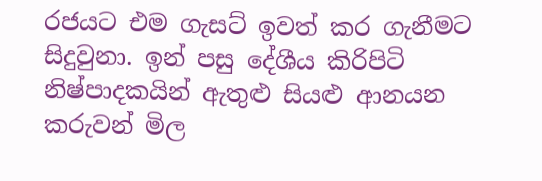රජයට එම ගැසට් ඉවත් කර ගැනීමට සිදුවුනා. ඉන් පසු දේශීය කිරිපිටි නිෂ්පාදකයින් ඇතුළු සියළු ආනයන කරුවන් මිල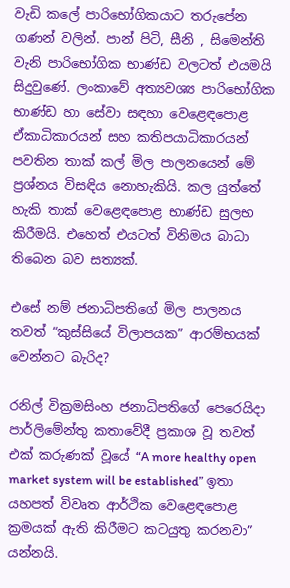වැඩි කලේ පාරිභෝගිකයාට තරුපේන ගණන් වලින්. පාන් පිටි, සීනි , සිමෙන්ති වැනි පාරිභෝගික භාණ්ඩ වලටත් එයමයි සිදුවුණේ. ලංකාවේ අත්‍යවශ්‍ය පාරිභෝගික භාණ්ඩ හා සේවා සඳහා වෙළෙඳපොළ ඒකාධිකාරයන් සහ කතිපයාධිකාරයන් පවතින තාක් කල් මිල පාලනයෙන් මේ ප්‍රශ්නය විසඳිය නොහැකියි. කල යුත්තේ හැකි තාක් වෙළෙඳපොළ භාණ්ඩ සුලභ කිරීමයි. එහෙත් එයටත් විනිමය බාධා තිබෙන බව සත්‍යක්.

එසේ නම් ජනාධිපතිගේ මිල පාලනය තවත් “කුස්සියේ විලාපයක” ආරම්භයක් වෙන්නට බැරිද?

රනිල් වික්‍රමසිංහ ජනාධිපතිගේ පෙරෙයිදා පාර්ලිමේන්තු කතාවේදී ප්‍රකාශ වූ තවත් එක් කරුණක් වූයේ “A more healthy open market system will be established” ඉතා යහපත් විවෘත ආර්ථික වෙළෙඳපොළ ක්‍රමයක් ඇති කිරීමට කටයුතු කරනවා” යන්නයි.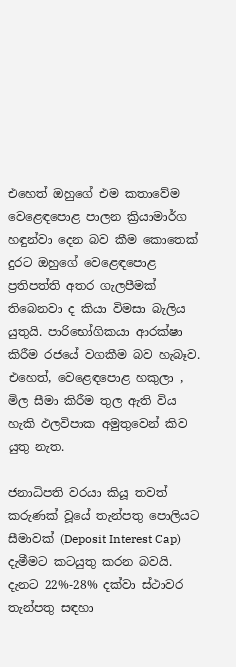එහෙත් ඔහුගේ එම කතාවේම වෙළෙඳපොළ පාලන ක්‍රියාමාර්ග හඳුන්වා දෙන බව කීම කොතෙක් දුරට ඔහුගේ වෙළෙඳපොළ ප්‍රතිපත්ති අතර ගැලපීමක් තිබෙනවා ද කියා විමසා බැලිය යුතුයි. පාරිභෝගිකයා ආරක්ෂා කිරීම රජයේ වගකීම බව හැබෑව. එහෙත්, වෙළෙඳපොළ හකුලා , මිල සීමා කිරීම තුල ඇති විය හැකි ඵලවිපාක අමුතුවෙන් කිව යුතු නැත.

ජනාධිපති වරයා කියූ තවත් කරුණක් වූයේ තැන්පතු පොලියට සීමාවක් (Deposit Interest Cap) දැමීමට කටයුතු කරන බවයි. දැනට 22%-28% දක්වා ස්ථාවර තැන්පතු සඳහා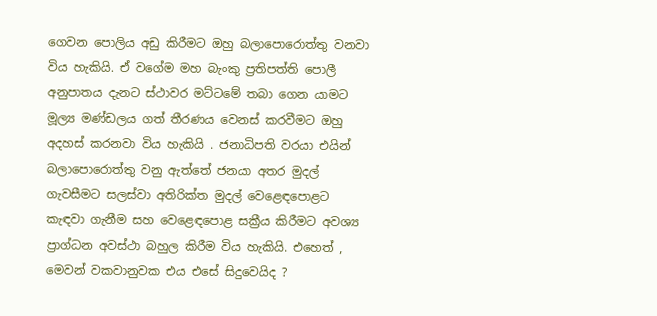ගෙවන පොලිය අඩු කිරීමට ඔහු බලාපොරොත්තු වනවා විය හැකියි. ඒ වගේම මහ බැංකු ප්‍රතිපත්ති පොලී අනුපාතය දැනට ස්ථාවර මට්ටමේ තබා ගෙන යාමට මූල්‍ය මණ්ඩලය ගත් තීරණය වෙනස් කරවීමට ඔහු අදහස් කරනවා විය හැකියි . ජනාධිපති වරයා එයින් බලාපොරොත්තු වනු ඇත්තේ ජනයා අතර මුදල් ගැවසීමට සලස්වා අතිරික්ත මුදල් වෙළෙඳපොළට කැඳවා ගැනීම සහ වෙළෙඳපොළ සක්‍රීය කිරීමට අවශ්‍ය ප්‍රාග්ධන අවස්ථා බහුල කිරීම විය හැකියි. එහෙත් , මෙවන් වකවානුවක එය එසේ සිදුවෙයිද ?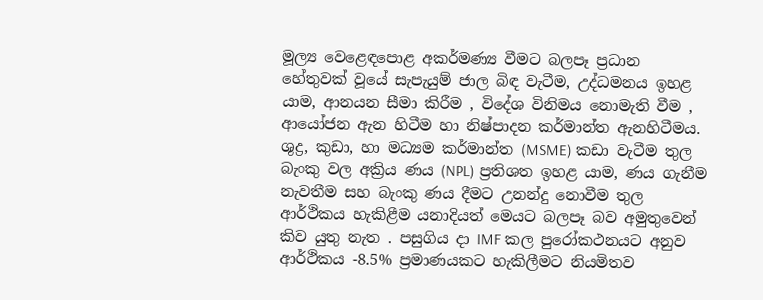මූල්‍ය වෙළෙඳපොළ අකර්මණ්‍ය වීමට බලපෑ ප්‍රධාන හේතුවක් වූයේ සැපැයුම් ජාල බිඳ වැටීම, උද්ධමනය ඉහළ යාම, ආනයන සීමා කිරීම , විදේශ විනිමය නොමැති වීම , ආයෝජන ඇන හිටීම හා නිෂ්පාදන කර්මාන්ත ඇනහිටීමය. ශුද්‍ර, කුඩා, හා මධ්‍යම කර්මාන්ත (MSME) කඩා වැටීම තුල බැංකු වල අක්‍රිය ණය (NPL) ප්‍රතිශත ඉහළ යාම, ණය ගැනීම නැවතීම සහ බැංකු ණය දීමට උනන්දු නොවීම තුල ආර්ථිකය හැකිළීම යනාදියත් මෙයට බලපෑ බව අමුතුවෙන් කිව යුතු නැත . පසුගිය දා IMF කල පුරෝකථනයට අනුව ආර්ථිකය -8.5% ප්‍රමාණයකට හැකිලීමට නියමිතව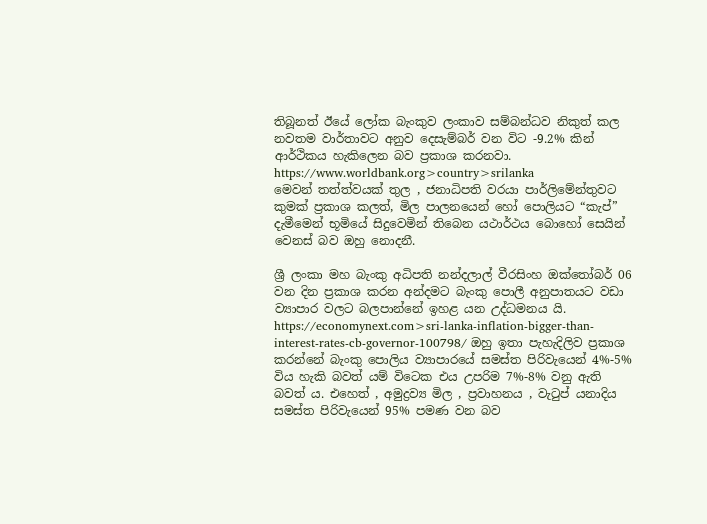තිබූනත් ඊයේ ලෝක බැංකුව ලංකාව සම්බන්ධව නිකුත් කල නවතම වාර්තාවට අනුව දෙසැම්බර් වන විට -9.2% කින් ආර්ථිකය හැකිලෙන බව ප්‍රකාශ කරනවා. https://www.worldbank.org>country>srilanka
මෙවන් තත්ත්වයක් තුල , ජනාධිපති වරයා පාර්ලිමේන්තුවට කුමක් ප්‍රකාශ කලත්, මිල පාලනයෙන් හෝ පොලියට “කැප්” දැමීමෙන් භූමියේ සිදුවෙමින් තිබෙන යථාර්ථය බොහෝ සෙයින් වෙනස් බව ඔහු නොදනී.

ශ්‍රී ලංකා මහ බැංකු අධිපති නන්දලාල් වීරසිංහ ඔක්තෝබර් 06 වන දින ප්‍රකාශ කරන අන්දමට බැංකු පොලී අනුපාතයට වඩා ව්‍යාපාර වලට බලපාන්නේ ඉහළ යන උද්ධමනය යි. https://economynext.com>sri-lanka-inflation-bigger-than-interest-rates-cb-governor-100798/ ඔහු ඉතා පැහැදිලිව ප්‍රකාශ කරන්නේ බැංකු පොලිය ව්‍යාපාරයේ සමස්ත පිරිවැයෙන් 4%-5% විය හැකි බවත් යම් විටෙක එය උපරිම 7%-8% වනු ඇති බවත් ය. එහෙත් , අමුද්‍රව්‍ය මිල , ප්‍රවාහනය , වැටුප් යනාදිය සමස්ත පිරිවැයෙන් 95% පමණ වන බව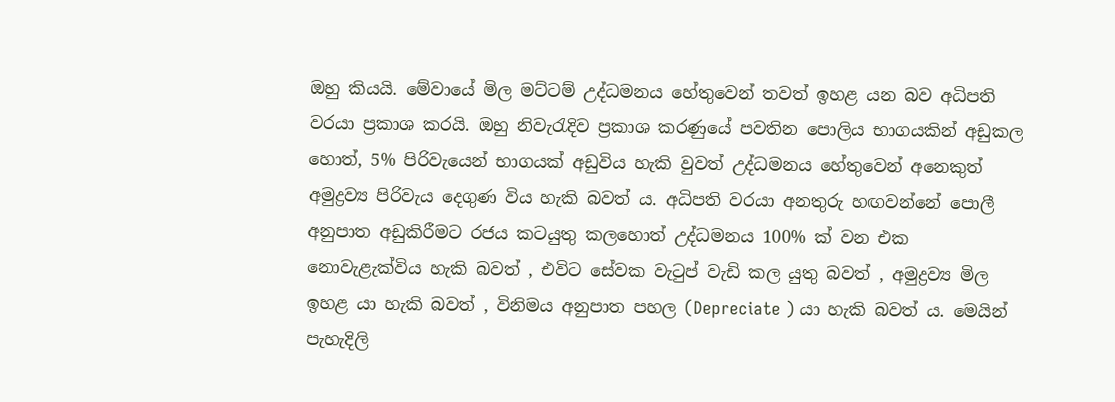ඔහු කියයි. මේවායේ මිල මට්ටම් උද්ධමනය හේතුවෙන් තවත් ඉහළ යන බව අධිපති වරයා ප්‍රකාශ කරයි. ඔහු නිවැරැදිව ප්‍රකාශ කරණුයේ පවතින පොලිය භාගයකින් අඩුකල හොත්, 5% පිරිවැයෙන් භාගයක් අඩුවිය හැකි වුවත් උද්ධමනය හේතුවෙන් අනෙකුත් අමුද්‍රව්‍ය පිරිවැය දෙගුණ විය හැකි බවත් ය. අධිපති වරයා අනතුරු හඟවන්නේ පොලී අනුපාත අඩුකිරීමට රජය කටයුතු කලහොත් උද්ධමනය 100% ක් වන එක නොවැළැක්විය හැකි බවත් , එවිට සේවක වැටුප් වැඩි කල යුතු බවත් , අමුද්‍රව්‍ය මිල ඉහළ යා හැකි බවත් , විනිමය අනුපාත පහල (Depreciate ) යා හැකි බවත් ය. මෙයින් පැහැදිලි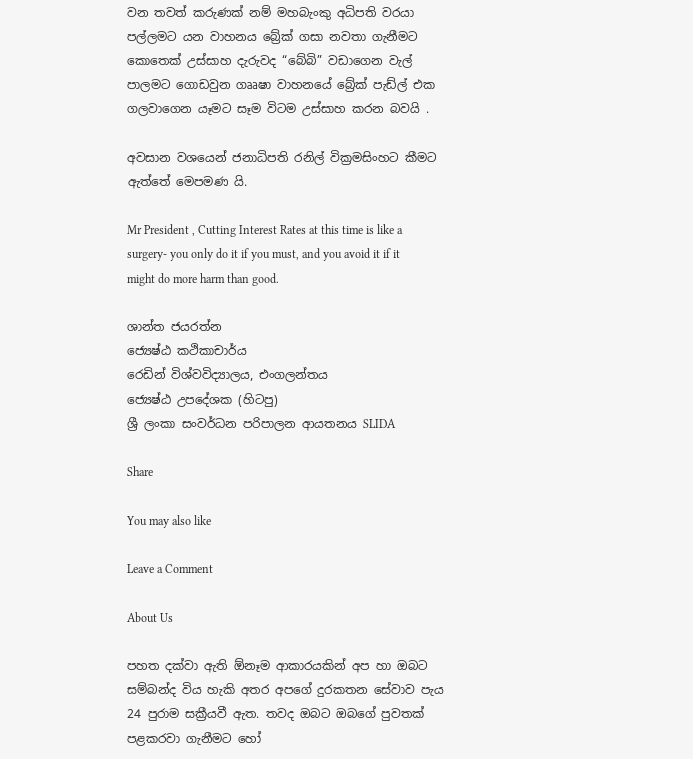වන තවත් කරුණක් නම් මහබැංකු අධිපති වරයා පල්ලමට යන වාහනය බ්‍රේක් ගසා නවතා ගැනීමට කොතෙක් උස්සාහ දැරුවද “බේබි” වඩාගෙන වැල් පාලමට ගොඩවුන ගෲෂා වාහනයේ බ්‍රේක් පැඩ්ල් එක ගලවාගෙන යෑමට සෑම විටම උස්සාහ කරන බවයි .

අවසාන වශයෙන් ජනාධිපති රනිල් වික්‍රමසිංහට කීමට ඇත්තේ මෙපමණ යි.

Mr President , Cutting Interest Rates at this time is like a surgery- you only do it if you must, and you avoid it if it might do more harm than good.

ශාන්ත ජයරත්න
ජ්‍යෙෂ්ඨ කථිකාචාර්ය
රෙඩින් විශ්වවිද්‍යාලය, එංගලන්තය
ජ්‍යෙෂ්ඨ උපදේශක (හිටපු)
ශ්‍රී ලංකා සංවර්ධන පරිපාලන ආයතනය SLIDA

Share

You may also like

Leave a Comment

About Us

පහත දක්වා ඇති ඕනෑම ආකාරයකින් අප හා ඔබට සම්බන්ද විය හැකි අතර අපගේ දුරකතන සේවාව පැය 24 පුරාම සක්‍රීයවී ඇත. තවද ඔබට ඔබගේ පුවතක් පළකරවා ගැනීමට හෝ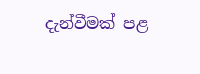දැන්වීමක් පළ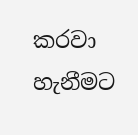කරවා හැනීමට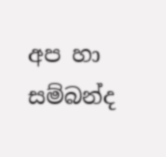අප හා සම්බන්ද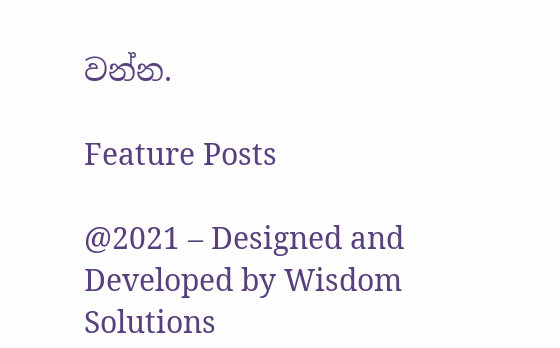වන්න.

Feature Posts

@2021 – Designed and Developed by Wisdom Solutions